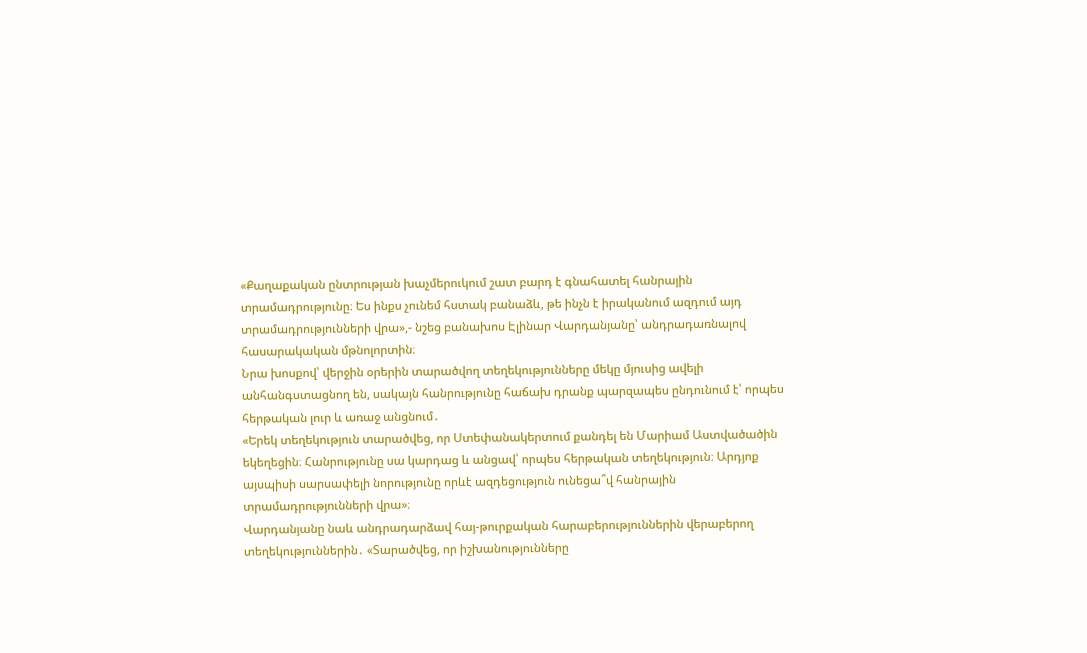«Քաղաքական ընտրության խաչմերուկում շատ բարդ է գնահատել հանրային տրամադրությունը։ Ես ինքս չունեմ հստակ բանաձև, թե ինչն է իրականում ազդում այդ տրամադրությունների վրա»,- նշեց բանախոս Էլինար Վարդանյանը՝ անդրադառնալով հասարակական մթնոլորտին։
Նրա խոսքով՝ վերջին օրերին տարածվող տեղեկությունները մեկը մյուսից ավելի անհանգստացնող են, սակայն հանրությունը հաճախ դրանք պարզապես ընդունում է՝ որպես հերթական լուր և առաջ անցնում․
«Երեկ տեղեկություն տարածվեց, որ Ստեփանակերտում քանդել են Մարիամ Աստվածածին եկեղեցին։ Հանրությունը սա կարդաց և անցավ՝ որպես հերթական տեղեկություն։ Արդյոք այսպիսի սարսափելի նորությունը որևէ ազդեցություն ունեցա՞վ հանրային տրամադրությունների վրա»։
Վարդանյանը նաև անդրադարձավ հայ-թուրքական հարաբերություններին վերաբերող տեղեկություններին․ «Տարածվեց, որ իշխանությունները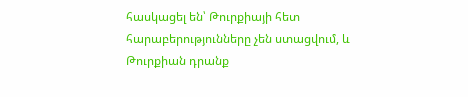հասկացել են՝ Թուրքիայի հետ հարաբերությունները չեն ստացվում, և Թուրքիան դրանք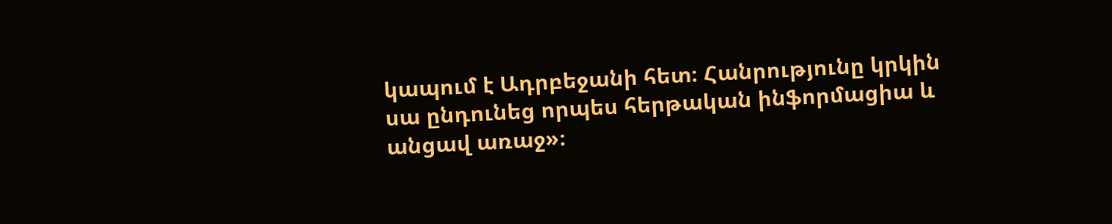կապում է Ադրբեջանի հետ։ Հանրությունը կրկին սա ընդունեց որպես հերթական ինֆորմացիա և անցավ առաջ»։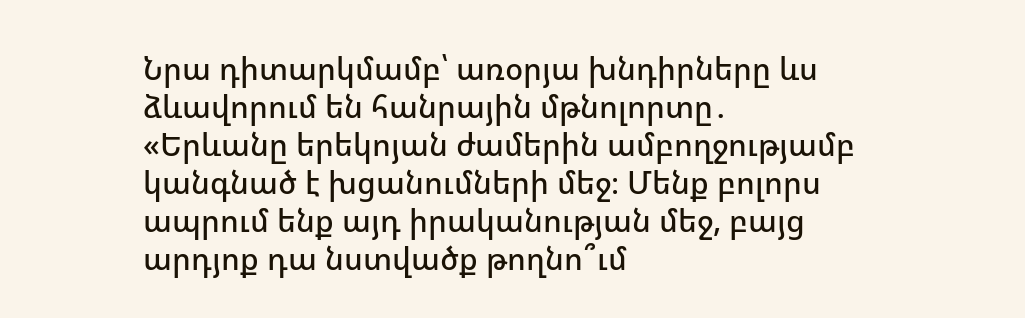Նրա դիտարկմամբ՝ առօրյա խնդիրները ևս ձևավորում են հանրային մթնոլորտը․ «Երևանը երեկոյան ժամերին ամբողջությամբ կանգնած է խցանումների մեջ։ Մենք բոլորս ապրում ենք այդ իրականության մեջ, բայց արդյոք դա նստվածք թողնո՞ւմ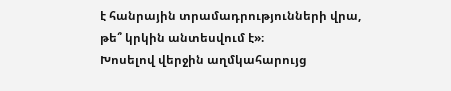է հանրային տրամադրությունների վրա, թե՞ կրկին անտեսվում է»։
Խոսելով վերջին աղմկահարույց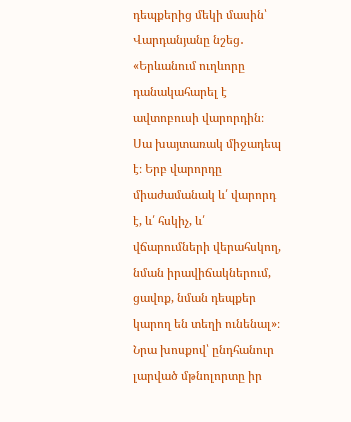դեպքերից մեկի մասին՝ Վարդանյանը նշեց․ «Երևանում ուղևորը դանակահարել է ավտոբուսի վարորդին։ Սա խայտառակ միջադեպ է։ Երբ վարորդը միաժամանակ և՛ վարորդ է, և՛ հսկիչ, և՛ վճարումների վերահսկող, նման իրավիճակներում, ցավոք, նման դեպքեր կարող են տեղի ունենալ»։
Նրա խոսքով՝ ընդհանուր լարված մթնոլորտը իր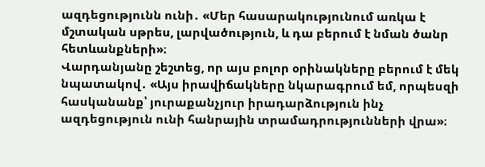ազդեցությունն ունի․ «Մեր հասարակությունում առկա է մշտական սթրես, լարվածություն, և դա բերում է նման ծանր հետևանքների»։
Վարդանյանը շեշտեց, որ այս բոլոր օրինակները բերում է մեկ նպատակով․ «Այս իրավիճակները նկարագրում եմ, որպեսզի հասկանանք՝ յուրաքանչյուր իրադարձություն ինչ ազդեցություն ունի հանրային տրամադրությունների վրա»։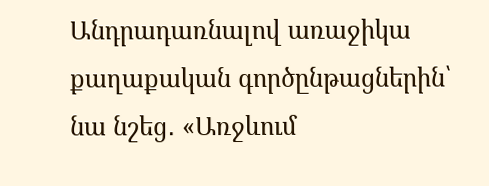Անդրադառնալով առաջիկա քաղաքական գործընթացներին՝ նա նշեց․ «Առջևում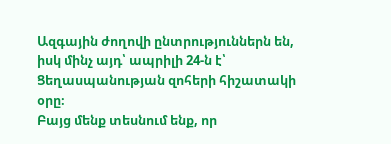Ազգային ժողովի ընտրություններն են, իսկ մինչ այդ՝ ապրիլի 24-ն է՝ Ցեղասպանության զոհերի հիշատակի օրը։
Բայց մենք տեսնում ենք, որ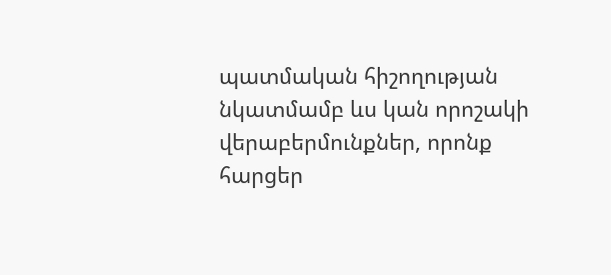պատմական հիշողության նկատմամբ ևս կան որոշակի վերաբերմունքներ, որոնք հարցեր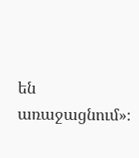են առաջացնում»։